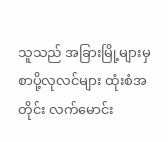သူသည် အခြားမြို့များမှ စာပို့လုလင်များ ထုံးစံအတိုင်း လက်မောင်း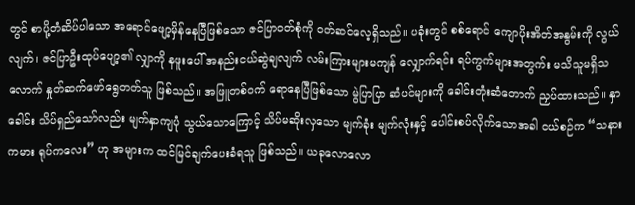တွင် စာပို့တံဆိပ်ပါသော အရောင်ဖျော့မှိန်နေပြီဖြစ်သော ဇင်ပြာ၀တ်စုံကို ၀တ်ဆင်လေ့ရှိသည်။ ပခုံးတွင် စစ်ရောင် ကျောပိုးအိတ်အနွမ်းကို လွယ်လျက်၊ ဇင်ပြာဦးထုပ်ပျော့၏ လျှာကို နဖူးပေါ် အနည်းငယ်ဆွဲချလျက် လမ်းကြားများမကျန် လျှောက်ရင်း ရပ်ကွက်များအတွက်း မသိသူမရှိသလောက် နှုတ်ဆက်ဖော်ရွေတတ်သူ ဖြစ်သည်။ အဖြူတစ်၀က် ရောနေပြီဖြစ်သော မွဲပြာပြာ ဆံပင်များကို ခေါင်းတုံးဆံတောက် ညှပ်ထားသည်။ နှာခေါင်း သိပ်ရှည်သော်လည်း မျက်နှာကျပုံ သွယ်သောကြောင့် သိပ်မဆိုးလှသော မျက်ခုံး မျက်လုံးနှင့် ပေါင်းစပ်လိုက်သောအခါ ငယ်စဉ်က “သနားကမား ရုပ်ကလေး” ဟု အများက ထင်မြင်ချက်ပေးခံရသူ ဖြစ်သည်။ ယခုလောလော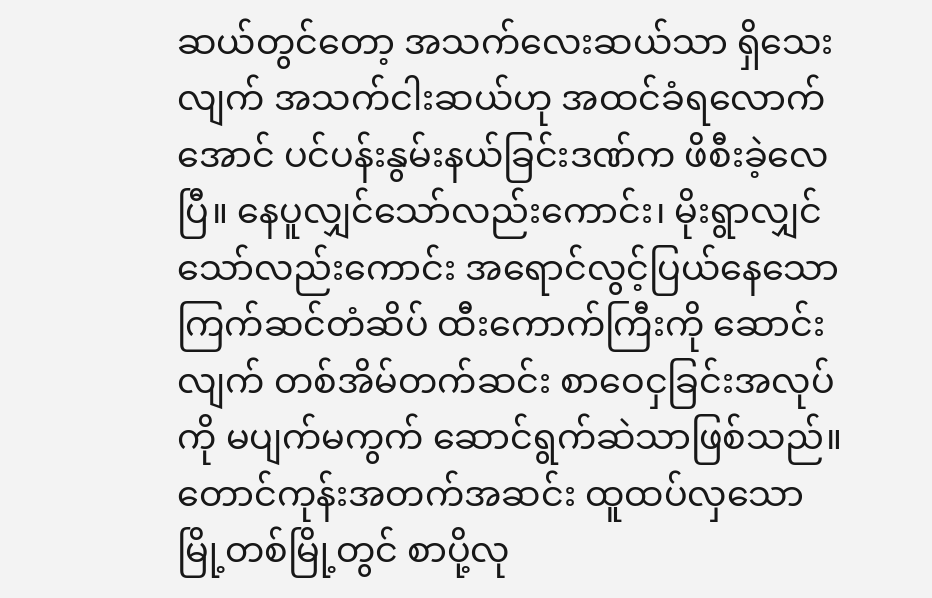ဆယ်တွင်တော့ အသက်လေးဆယ်သာ ရှိသေးလျက် အသက်ငါးဆယ်ဟု အထင်ခံရလောက်အောင် ပင်ပန်းနွမ်းနယ်ခြင်းဒဏ်က ဖိစီးခဲ့လေပြီ။ နေပူလျှင်သော်လည်းကောင်း၊ မိုးရွာလျှင်သော်လည်းကောင်း အရောင်လွင့်ပြယ်နေသော ကြက်ဆင်တံဆိပ် ထီးကောက်ကြီးကို ဆောင်းလျက် တစ်အိမ်တက်ဆင်း စာဝေငှခြင်းအလုပ်ကို မပျက်မကွက် ဆောင်ရွက်ဆဲသာဖြစ်သည်။ တောင်ကုန်းအတက်အဆင်း ထူထပ်လှသော မြို့တစ်မြို့တွင် စာပို့လု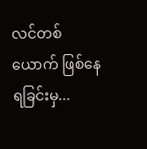လင်တစ်ယောက် ဖြစ်နေရခြင်းမှ...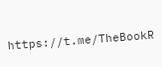https://t.me/TheBookR